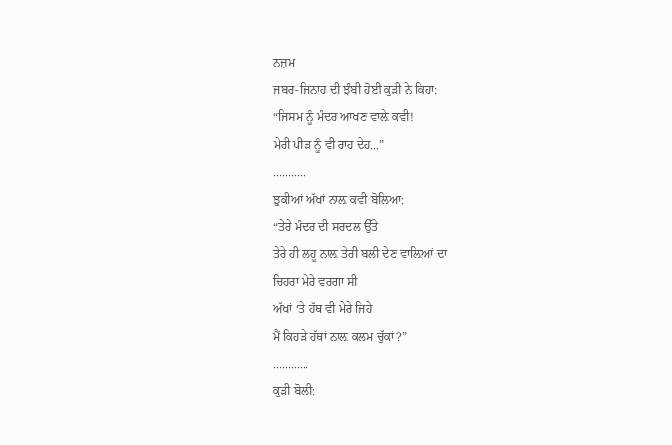ਨਜ਼ਮ
ਜਬਰ-ਜਿਨਾਹ ਦੀ ਝੰਬੀ ਹੋਈ ਕੁੜੀ ਨੇ ਕਿਹਾ:
“ਜਿਸਮ ਨੂੰ ਮੰਦਰ ਆਖਣ ਵਾਲ਼ੇ ਕਵੀ!
ਮੇਰੀ ਪੀੜ ਨੂੰ ਵੀ ਰਾਹ ਦੇਹ...”
...........
ਝੁਕੀਆਂ ਅੱਖਾਂ ਨਾਲ਼ ਕਵੀ ਬੋਲਿਆ:
“ਤੇਰੇ ਮੰਦਰ ਦੀ ਸਰਦਲ ਉੱਤੇ
ਤੇਰੇ ਹੀ ਲਹੂ ਨਾਲ਼ ਤੇਰੀ ਬਲੀ ਦੇਣ ਵਾਲ਼ਿਆਂ ਦਾ
ਚਿਹਰਾ ਮੇਰੇ ਵਰਗਾ ਸੀ
ਅੱਖਾਂ ‘ਤੇ ਹੱਥ ਵੀ ਮੇਰੇ ਜਿਹੇ
ਮੈਂ ਕਿਹੜੇ ਹੱਥਾਂ ਨਾਲ਼ ਕਲਮ ਚੁੱਕਾਂ?”
............
ਕੁੜੀ ਬੋਲੀ: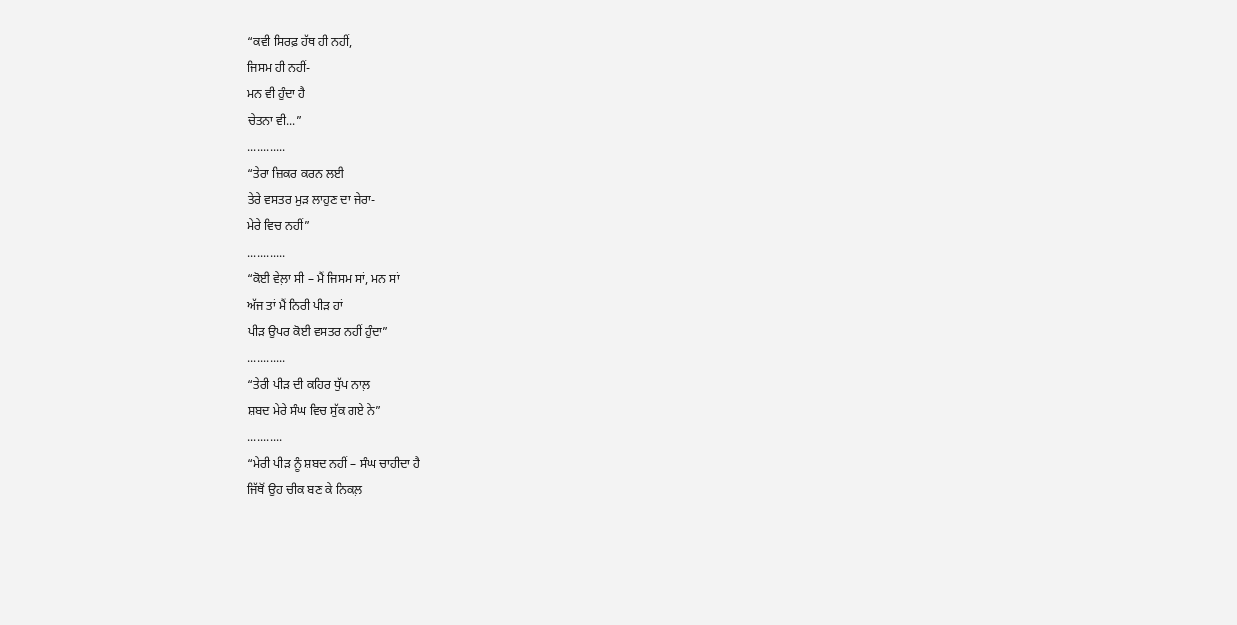“ਕਵੀ ਸਿਰਫ਼ ਹੱਥ ਹੀ ਨਹੀਂ,
ਜਿਸਮ ਹੀ ਨਹੀਂ-
ਮਨ ਵੀ ਹੁੰਦਾ ਹੈ
ਚੇਤਨਾ ਵੀ...”
............
“ਤੇਰਾ ਜ਼ਿਕਰ ਕਰਨ ਲਈ
ਤੇਰੇ ਵਸਤਰ ਮੁੜ ਲਾਹੁਣ ਦਾ ਜੇਰਾ-
ਮੇਰੇ ਵਿਚ ਨਹੀਂ”
............
“ਕੋਈ ਵੇਲ਼ਾ ਸੀ – ਮੈਂ ਜਿਸਮ ਸਾਂ, ਮਨ ਸਾਂ
ਅੱਜ ਤਾਂ ਮੈਂ ਨਿਰੀ ਪੀੜ ਹਾਂ
ਪੀੜ ਉਪਰ ਕੋਈ ਵਸਤਰ ਨਹੀਂ ਹੁੰਦਾ”
............
“ਤੇਰੀ ਪੀੜ ਦੀ ਕਹਿਰ ਧੁੱਪ ਨਾਲ਼
ਸ਼ਬਦ ਮੇਰੇ ਸੰਘ ਵਿਚ ਸੁੱਕ ਗਏ ਨੇ”
...........
“ਮੇਰੀ ਪੀੜ ਨੂੰ ਸ਼ਬਦ ਨਹੀਂ – ਸੰਘ ਚਾਹੀਦਾ ਹੈ
ਜਿੱਥੋਂ ਉਹ ਚੀਕ ਬਣ ਕੇ ਨਿਕਲ਼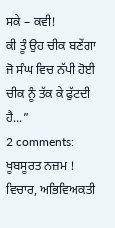ਸਕੇ – ਕਵੀ!
ਕੀ ਤੂੰ ਉਹ ਚੀਕ ਬਣੇਂਗਾ
ਜੋ ਸੰਘ ਵਿਚ ਨੱਪੀ ਹੋਈ ਚੀਕ ਨੂੰ ਤੱਕ ਕੇ ਫੁੱਟਦੀ ਹੈ...”
2 comments:
ਖੂਬਸੂਰਤ ਨਜ਼ਮ ! ਵਿਚਾਰ, ਅਭਿਵਿਅਕਤੀ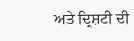ਅਤੇ ਦ੍ਰਿਸ਼ਟੀ ਦੀ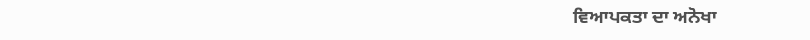ਵਿਆਪਕਤਾ ਦਾ ਅਨੋਖਾ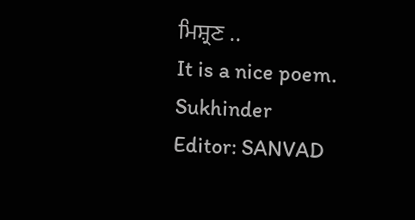ਮਿਸ਼੍ਰਣ ..
It is a nice poem.
Sukhinder
Editor: SANVAD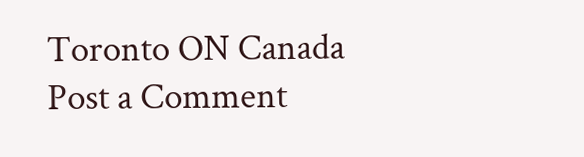Toronto ON Canada
Post a Comment